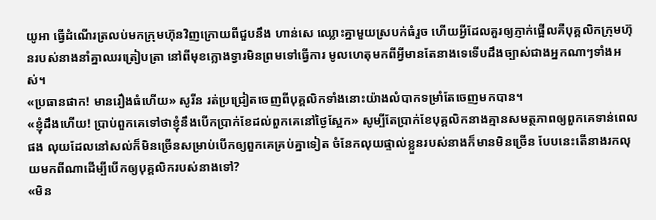យូអា ធ្វើដំណើរត្រលប់មកក្រុមហ៊ុនវិញក្រោយពីជួបនឹង ហាន់សេ ឈ្លោះគ្នាមួយស្របក់ធំរួច ហើយអ្វីដែលគួរឲ្យភ្ញាក់ផ្អើលគឺបុគ្គលិកក្រុមហ៊ុនរបស់នាងនាំគ្នាឈរត្រៀបត្រា នៅពីមុខក្លោងទ្វារមិនព្រមទៅធ្វើការ មូលហេតុមកពីអ្វីមានតែនាងទេទើបដឹងច្បាស់ជាងអ្នកណាៗទាំងអស់។
«ប្រធានផាក! មានរឿងធំហើយ» សូរីន រត់ប្រជ្រៀតចេញពីបុគ្គលិកទាំងនោះយ៉ាងលំបាកទម្រាំតែចេញមកបាន។
«ខ្ញុំដឹងហើយ! ប្រាប់ពួកគេទៅថាខ្ញុំនឹងបើកប្រាក់ខែដល់ពួកគេនៅថ្ងៃស្អែក» សូម្បីតែប្រាក់ខែបុគ្គលិកនាងគ្មានសមត្ថភាពឲ្យពួកគេទាន់ពេលផង លុយដែលនៅសល់ក៏មិនច្រើនសម្រាប់បើកឲ្យពួកគេគ្រប់គ្នាទៀត ចំនែកលុយផ្ទាល់ខ្លួនរបស់នាងក៏មានមិនច្រើន បែបនេះតើនាងរកលុយមកពីណាដើម្បីបើកឲ្យបុគ្គលិករបស់នាងទៅ?
«មិន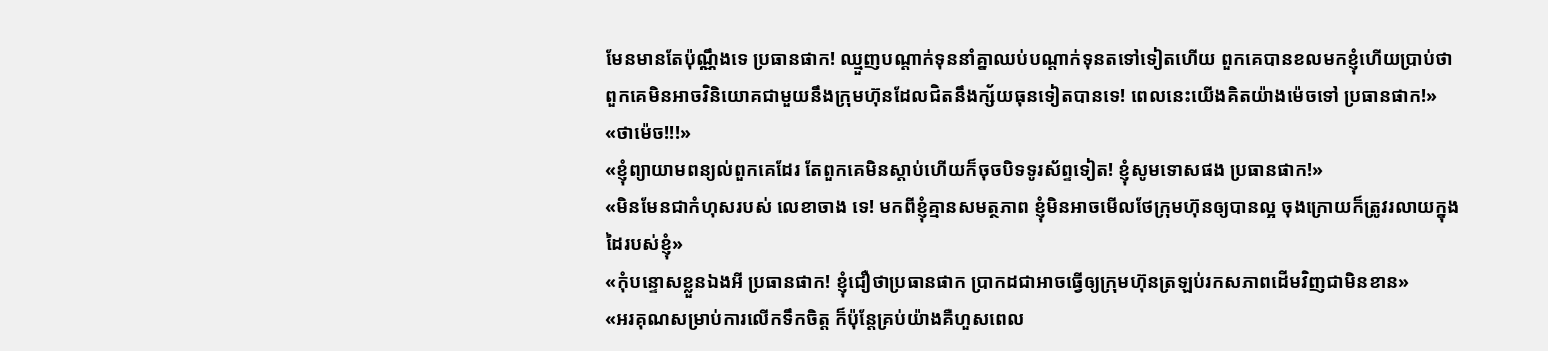មែនមានតែប៉ុណ្ណឹងទេ ប្រធានផាក! ឈ្មួញបណ្តាក់ទុននាំគ្នាឈប់បណ្តាក់ទុនតទៅទៀតហើយ ពួកគេបានខលមកខ្ញុំហើយប្រាប់ថា ពួកគេមិនអាចវិនិយោគជាមួយនឹងក្រុមហ៊ុនដែលជិតនឹងក្ស័យធុនទៀតបានទេ! ពេលនេះយើងគិតយ៉ាងម៉េចទៅ ប្រធានផាក!»
«ថាម៉េច!!!»
«ខ្ញុំព្យាយាមពន្យល់ពួកគេដែរ តែពួកគេមិនស្ដាប់ហើយក៏ចុចបិទទូរស័ព្ទទៀត! ខ្ញុំសូមទោសផង ប្រធានផាក!»
«មិនមែនជាកំហុសរបស់ លេខាចាង ទេ! មកពីខ្ញុំគ្មានសមត្ថភាព ខ្ញុំមិនអាចមើលថែក្រុមហ៊ុនឲ្យបានល្អ ចុងក្រោយក៏ត្រូវរលាយក្នុងដៃរបស់ខ្ញុំ»
«កុំបន្ទោសខ្លួនឯងអី ប្រធានផាក! ខ្ញុំជឿថាប្រធានផាក ប្រាកដជាអាចធ្វើឲ្យក្រុមហ៊ុនត្រឡប់រកសភាពដើមវិញជាមិនខាន»
«អរគុណសម្រាប់ការលើកទឹកចិត្ត ក៏ប៉ុន្តែគ្រប់យ៉ាងគឺហួសពេល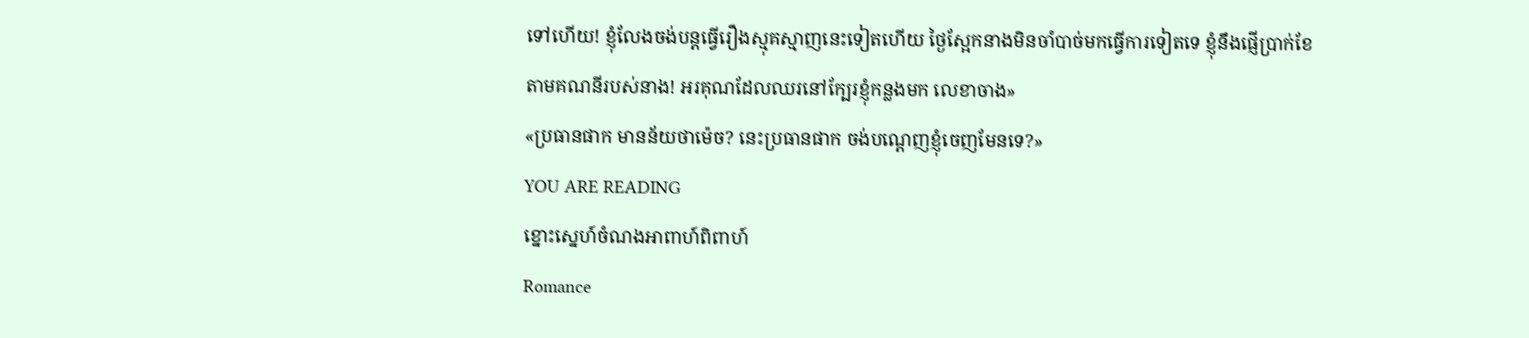ទៅហើយ! ខ្ញុំលែងចង់បន្តធ្វើរឿងស្មុគស្មាញនេះទៀតហើយ ថ្ងៃស្អែកនាងមិនចាំបាច់មកធ្វើការទៀតទេ ខ្ញុំនឹងផ្ញើប្រាក់ខែតាមគណនីរបស់នាង! អរគុណដែលឈរនៅក្បែរខ្ញុំកន្លងមក លេខាចាង»
«ប្រធានផាក មានន័យថាម៉េច? នេះប្រធានផាក ចង់បណ្តេញខ្ញុំចេញមែនទេ?»
YOU ARE READING
ខ្នោះស្នេហ៍ចំណងអាពាហ៍ពិពាហ៍
Romance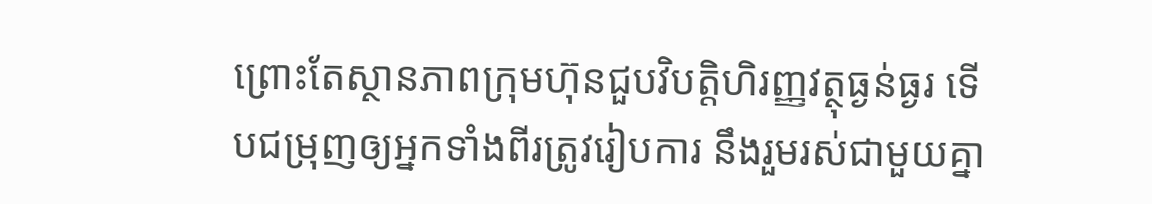ព្រោះតែស្ថានភាពក្រុមហ៊ុនជួបវិបត្តិហិរញ្ញវត្ថុធ្ងន់ធ្ងរ ទើបជម្រុញឲ្យអ្នកទាំងពីរត្រូវរៀបការ នឹងរួមរស់ជាមួយគ្នា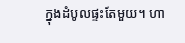ក្នុងដំបូលផ្ទះតែមួយ។ ហា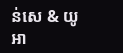ន់សេ & យូអា